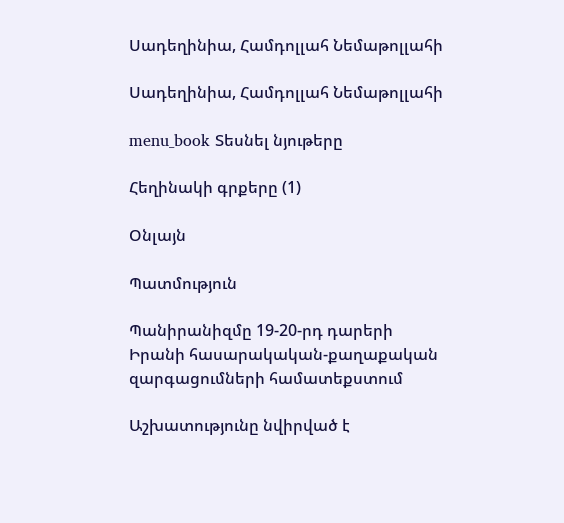Սադեղինիա, Համդոլլահ Նեմաթոլլահի

Սադեղինիա, Համդոլլահ Նեմաթոլլահի

menu_book Տեսնել նյութերը

Հեղինակի գրքերը (1)

Օնլայն

Պատմություն

Պանիրանիզմը 19-20-րդ դարերի Իրանի հասարակական-քաղաքական զարգացումների համատեքստում

Աշխատությունը նվիրված է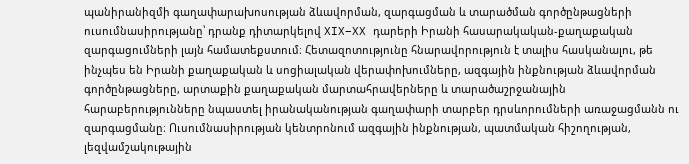պանիրանիզմի գաղափարախոսության ձևավորման, զարգացման և տարածման գործընթացների ուսումնասիրությանը՝ դրանք դիտարկելով XIX–XX դարերի Իրանի հասարակական-քաղաքական զարգացումների լայն համատեքստում։ Հետազոտությունը հնարավորություն է տալիս հասկանալու, թե ինչպես են Իրանի քաղաքական և սոցիալական վերափոխումները, ազգային ինքնության ձևավորման գործընթացները, արտաքին քաղաքական մարտահրավերները և տարածաշրջանային հարաբերությունները նպաստել իրանականության գաղափարի տարբեր դրսևորումների առաջացմանն ու զարգացմանը։ Ուսումնասիրության կենտրոնում ազգային ինքնության, պատմական հիշողության, լեզվամշակութային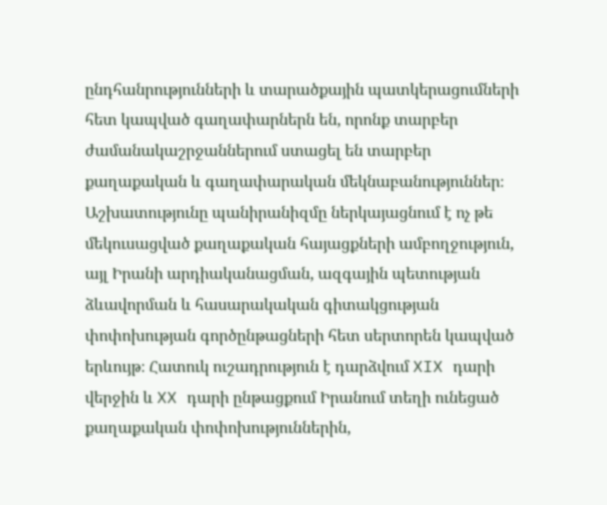ընդհանրությունների և տարածքային պատկերացումների հետ կապված գաղափարներն են, որոնք տարբեր ժամանակաշրջաններում ստացել են տարբեր քաղաքական և գաղափարական մեկնաբանություններ։ Աշխատությունը պանիրանիզմը ներկայացնում է ոչ թե մեկուսացված քաղաքական հայացքների ամբողջություն, այլ Իրանի արդիականացման, ազգային պետության ձևավորման և հասարակական գիտակցության փոփոխության գործընթացների հետ սերտորեն կապված երևույթ։ Հատուկ ուշադրություն է դարձվում XIX դարի վերջին և XX դարի ընթացքում Իրանում տեղի ունեցած քաղաքական փոփոխություններին,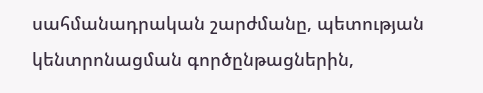սահմանադրական շարժմանը, պետության կենտրոնացման գործընթացներին,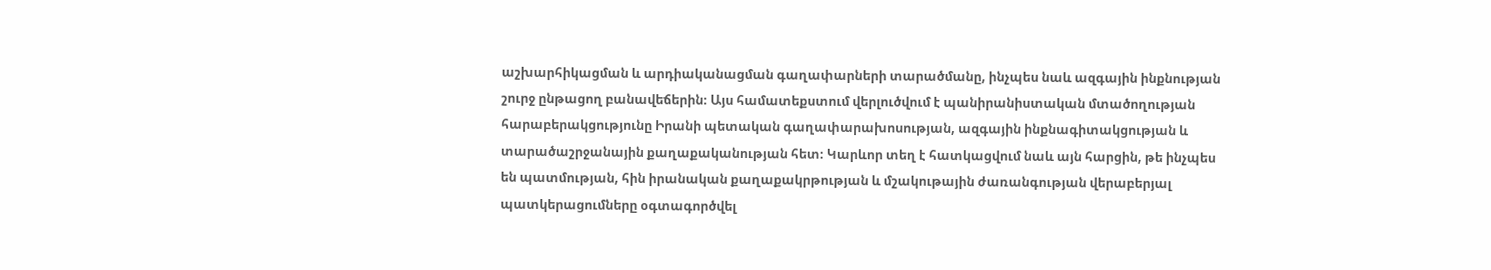աշխարհիկացման և արդիականացման գաղափարների տարածմանը, ինչպես նաև ազգային ինքնության շուրջ ընթացող բանավեճերին։ Այս համատեքստում վերլուծվում է պանիրանիստական մտածողության հարաբերակցությունը Իրանի պետական գաղափարախոսության, ազգային ինքնագիտակցության և տարածաշրջանային քաղաքականության հետ։ Կարևոր տեղ է հատկացվում նաև այն հարցին, թե ինչպես են պատմության, հին իրանական քաղաքակրթության և մշակութային ժառանգության վերաբերյալ պատկերացումները օգտագործվել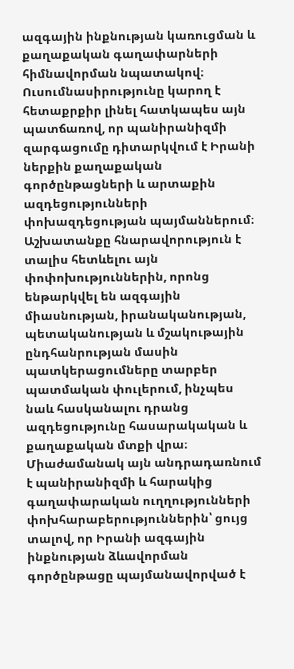ազգային ինքնության կառուցման և քաղաքական գաղափարների հիմնավորման նպատակով։ Ուսումնասիրությունը կարող է հետաքրքիր լինել հատկապես այն պատճառով, որ պանիրանիզմի զարգացումը դիտարկվում է Իրանի ներքին քաղաքական գործընթացների և արտաքին ազդեցությունների փոխազդեցության պայմաններում։ Աշխատանքը հնարավորություն է տալիս հետևելու այն փոփոխություններին, որոնց ենթարկվել են ազգային միասնության, իրանականության, պետականության և մշակութային ընդհանրության մասին պատկերացումները տարբեր պատմական փուլերում, ինչպես նաև հասկանալու դրանց ազդեցությունը հասարակական և քաղաքական մտքի վրա։ Միաժամանակ այն անդրադառնում է պանիրանիզմի և հարակից գաղափարական ուղղությունների փոխհարաբերություններին՝ ցույց տալով, որ Իրանի ազգային ինքնության ձևավորման գործընթացը պայմանավորված է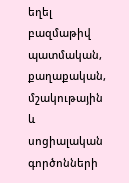եղել բազմաթիվ պատմական, քաղաքական, մշակութային և սոցիալական գործոնների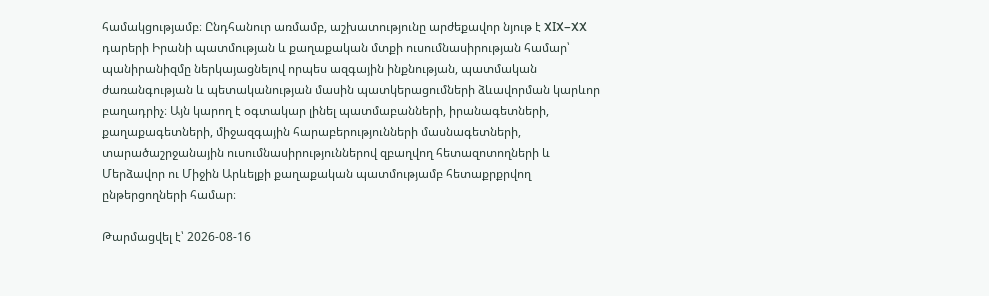համակցությամբ։ Ընդհանուր առմամբ, աշխատությունը արժեքավոր նյութ է XIX–XX դարերի Իրանի պատմության և քաղաքական մտքի ուսումնասիրության համար՝ պանիրանիզմը ներկայացնելով որպես ազգային ինքնության, պատմական ժառանգության և պետականության մասին պատկերացումների ձևավորման կարևոր բաղադրիչ։ Այն կարող է օգտակար լինել պատմաբանների, իրանագետների, քաղաքագետների, միջազգային հարաբերությունների մասնագետների, տարածաշրջանային ուսումնասիրություններով զբաղվող հետազոտողների և Մերձավոր ու Միջին Արևելքի քաղաքական պատմությամբ հետաքրքրվող ընթերցողների համար։

Թարմացվել է՝ 2026-08-16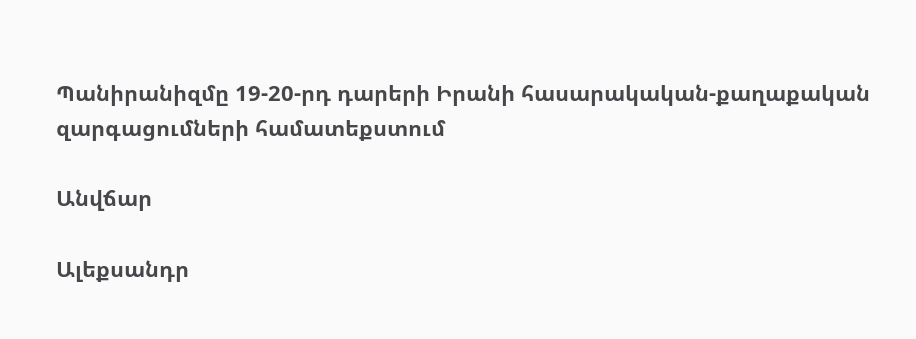Պանիրանիզմը 19-20-րդ դարերի Իրանի հասարակական-քաղաքական զարգացումների համատեքստում

Անվճար

Ալեքսանդր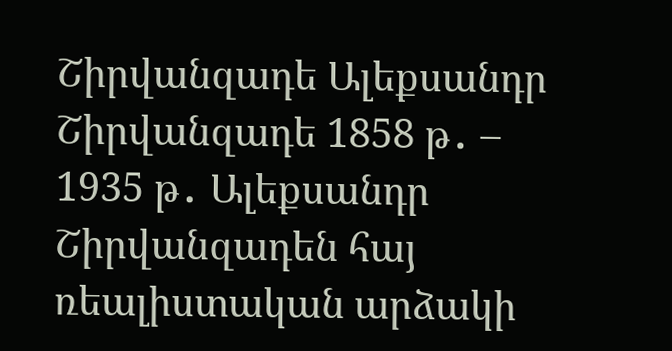Շիրվանզադե Ալեքսանդր Շիրվանզադե 1858 թ․ – 1935 թ․ Ալեքսանդր Շիրվանզադեն հայ ռեալիստական արձակի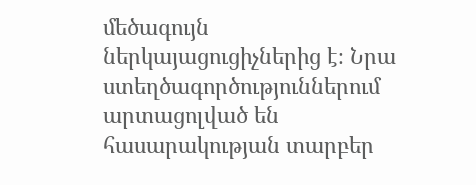մեծագույն ներկայացուցիչներից է։ Նրա ստեղծագործություններում արտացոլված են հասարակության տարբեր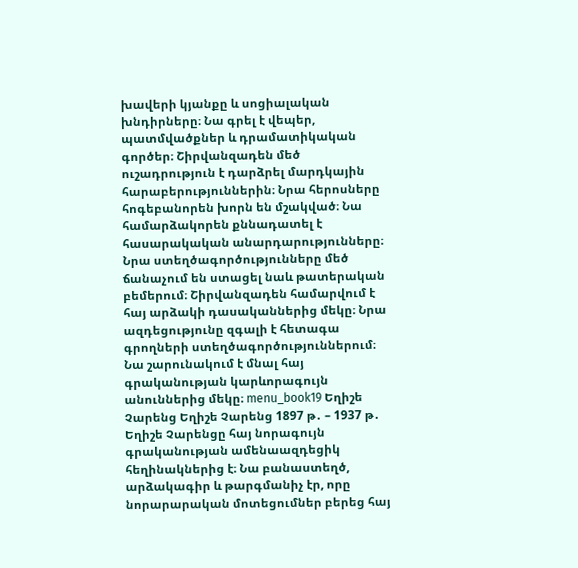խավերի կյանքը և սոցիալական խնդիրները։ Նա գրել է վեպեր, պատմվածքներ և դրամատիկական գործեր։ Շիրվանզադեն մեծ ուշադրություն է դարձրել մարդկային հարաբերություններին։ Նրա հերոսները հոգեբանորեն խորն են մշակված։ Նա համարձակորեն քննադատել է հասարակական անարդարությունները։ Նրա ստեղծագործությունները մեծ ճանաչում են ստացել նաև թատերական բեմերում։ Շիրվանզադեն համարվում է հայ արձակի դասականներից մեկը։ Նրա ազդեցությունը զգալի է հետագա գրողների ստեղծագործություններում։ Նա շարունակում է մնալ հայ գրականության կարևորագույն անուններից մեկը։ menu_book19 Եղիշե Չարենց Եղիշե Չարենց 1897 թ․ – 1937 թ․ Եղիշե Չարենցը հայ նորագույն գրականության ամենաազդեցիկ հեղինակներից է։ Նա բանաստեղծ, արձակագիր և թարգմանիչ էր, որը նորարարական մոտեցումներ բերեց հայ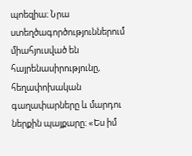պոեզիա։ Նրա ստեղծագործություններում միահյուսված են հայրենասիրությունը, հեղափոխական գաղափարները և մարդու ներքին պայքարը։ «Ես իմ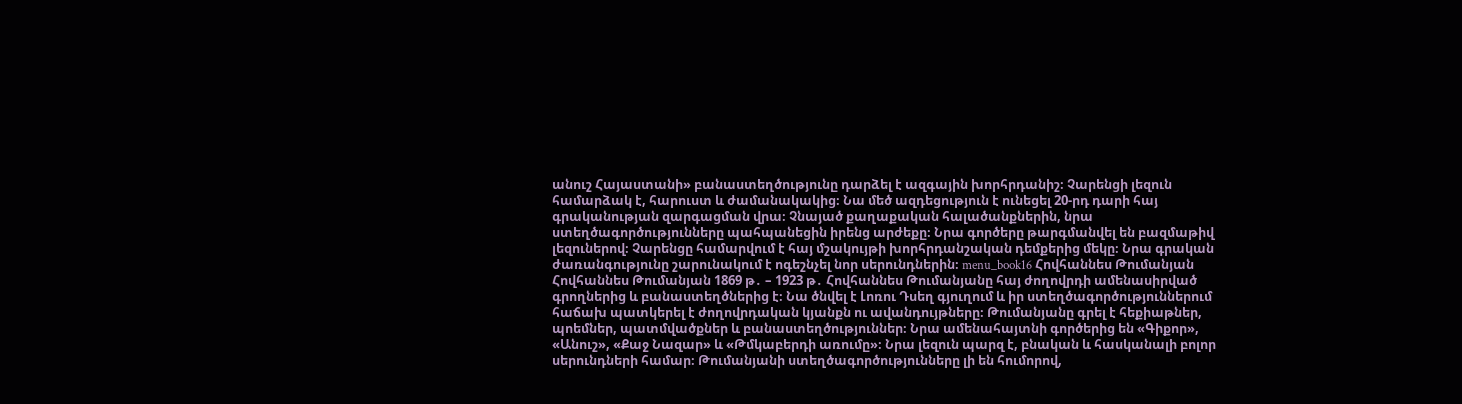անուշ Հայաստանի» բանաստեղծությունը դարձել է ազգային խորհրդանիշ։ Չարենցի լեզուն համարձակ է, հարուստ և ժամանակակից։ Նա մեծ ազդեցություն է ունեցել 20-րդ դարի հայ գրականության զարգացման վրա։ Չնայած քաղաքական հալածանքներին, նրա ստեղծագործությունները պահպանեցին իրենց արժեքը։ Նրա գործերը թարգմանվել են բազմաթիվ լեզուներով։ Չարենցը համարվում է հայ մշակույթի խորհրդանշական դեմքերից մեկը։ Նրա գրական ժառանգությունը շարունակում է ոգեշնչել նոր սերունդներին։ menu_book16 Հովհաննես Թումանյան Հովհաննես Թումանյան 1869 թ․ – 1923 թ․ Հովհաննես Թումանյանը հայ ժողովրդի ամենասիրված գրողներից և բանաստեղծներից է։ Նա ծնվել է Լոռու Դսեղ գյուղում և իր ստեղծագործություններում հաճախ պատկերել է ժողովրդական կյանքն ու ավանդույթները։ Թումանյանը գրել է հեքիաթներ, պոեմներ, պատմվածքներ և բանաստեղծություններ։ Նրա ամենահայտնի գործերից են «Գիքոր», «Անուշ», «Քաջ Նազար» և «Թմկաբերդի առումը»։ Նրա լեզուն պարզ է, բնական և հասկանալի բոլոր սերունդների համար։ Թումանյանի ստեղծագործությունները լի են հումորով,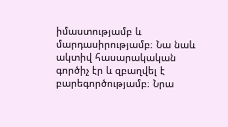իմաստությամբ և մարդասիրությամբ։ Նա նաև ակտիվ հասարակական գործիչ էր և զբաղվել է բարեգործությամբ։ Նրա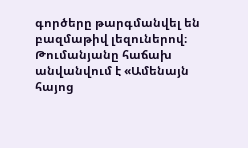գործերը թարգմանվել են բազմաթիվ լեզուներով։ Թումանյանը հաճախ անվանվում է «Ամենայն հայոց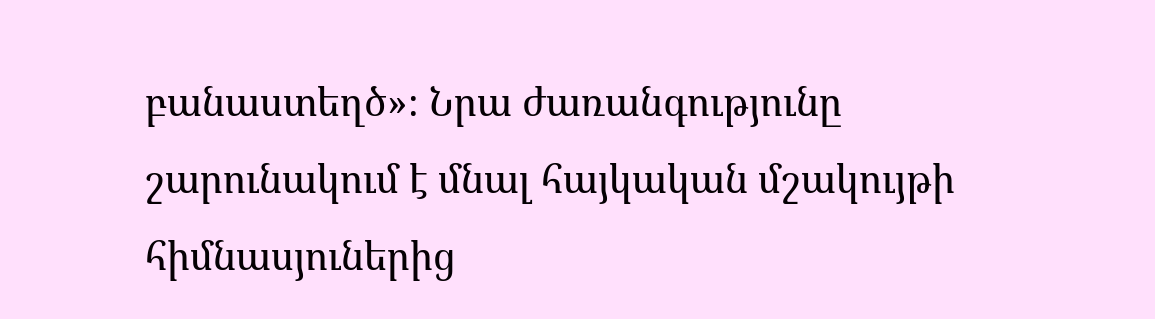բանաստեղծ»։ Նրա ժառանգությունը շարունակում է մնալ հայկական մշակույթի հիմնասյուներից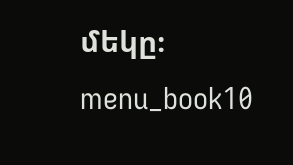մեկը։ menu_book10